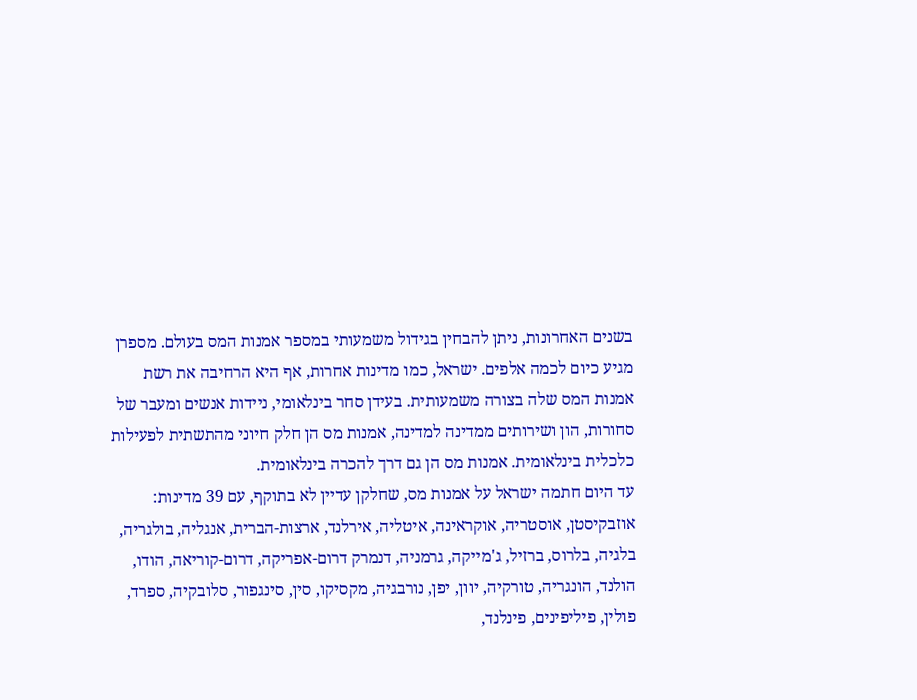בשנים האחרונות, ניתן להבחין בגידול משמעותי במספר אמנות המס בעולם. מספרן מגיע כיום לכמה אלפים. ישראל, כמו מדינות אחרות, אף היא הרחיבה את רשת אמנות המס שלה בצורה משמעותית. בעידן סחר בינלאומי, ניידות אנשים ומעבר של סחורות, הון ושירותים ממדינה למדינה, אמנות מס הן חלק חיוני מהתשתית לפעילות כלכלית בינלאומית. אמנות מס הן גם דרך להכרה בינלאומית.
עד היום חתמה ישראל על אמנות מס, שחלקן עדיין לא בתוקף, עם 39 מדינות: אוזבקיסטן, אוסטריה, אוקראינה, איטליה, אירלנד, ארצות-הברית, אנגליה, בולגריה, בלגיה, בלרוס, ברזיל, ג'מייקה, גרמניה, דנמרק דרום-אפריקה, דרום-קוריאה, הודו, הולנד, הונגריה, טורקיה, יוון, יפן, נורבגיה, מקסיקו, סין, סינגפור, סלובקיה, ספרד, פולין, פיליפינים, פינלנד,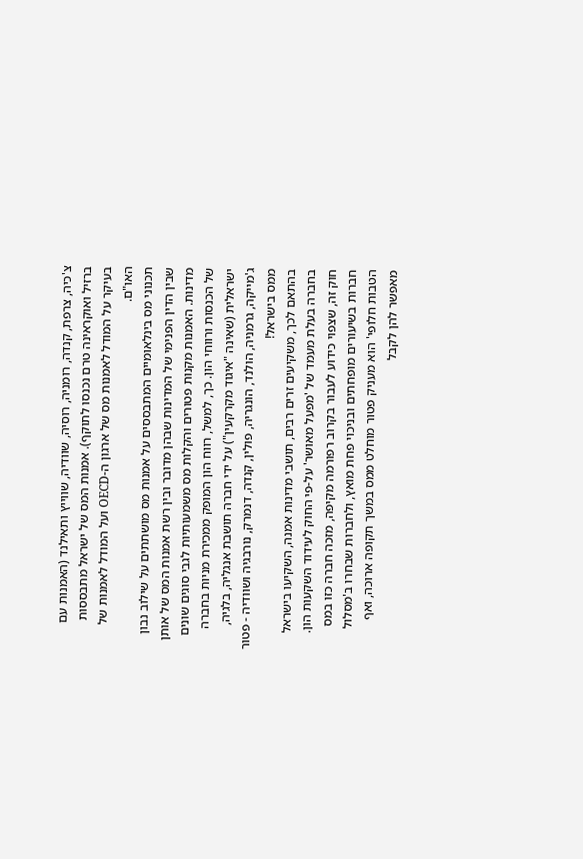צ'כיה, צרפת, קנדה, רומניה, רוסיה, שוודיה, שווייץ ותאילנד (האמנות עם ברזיל ואוקראינה טרם נכנסו לתוקף). אמנות המס של ישראל מתבססות בעיקר על המודל לאמנות מס של ארגון ה-OECD ועל המודל לאמנות של האו"ם.
תכנוני מס בינלאומיים המתבססים על אמנות מס מושתתים על שילוב נבון שבין הדין הפנימי של המדינות שבהן מדובר ובין רשת אמנות המס של אותן מדינות. האמנות מקנות פטורים והקלות מס משמעותיות לגבי סוגים שונים של הכנסות ורווחי הון. כך, למשל, רווח הון המופק ממכירת מניות בחברה ישראלית (שאינה "איגוד מקרקעין") על ידי חברה תושבת אנגליה, בלגיה, ג'מייקה, גרמניה, הולנד, הונגריה, פולין, קנדה, דנמרק, נורבגיה ושוודיה - פטור ממס בישראל!
בהתאם לכך, משקיעים זרים רבים, תושבי מדינות אמנה, השקיעו בישראל בחברה בעלת מעמד של 'מפעל מאושר' על-פי החוק לעידוד השקעות הון. חוק זה, שצפוי כידוע לעבור בקרוב רפורמה מקיפה, מזכה חברה כזו במס חברות בשיעורים מופחתים ובניכוי פחת מואץ, ולחברות שבחרו ב'מסלול הטבות חלופי' הוא מעניק פטור מוחלט ממס במשך תקופה ארוכה, ואף מאפשר להן לקבל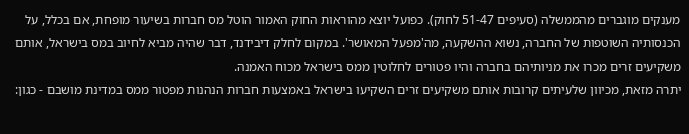מענקים מוגברים מהממשלה (סעיפים 51-47 לחוק). כפועל יוצא מהוראות החוק האמור הוטל מס חברות בשיעור מופחת, אם בכלל, על הכנסותיה השוטפות של החברה, נשוא ההשקעה, מה'מפעל המאושר'. במקום לחלק דיבידנד, דבר שהיה מביא לחיוב במס בישראל, אותם משקיעים זרים מכרו את מניותיהם בחברה והיו פטורים לחלוטין ממס בישראל מכוח האמנה.
יתרה מזאת, מכיוון שלעיתים קרובות אותם משקיעים זרים השקיעו בישראל באמצעות חברות הנהנות מפטור ממס במדינת מושבם - כגון: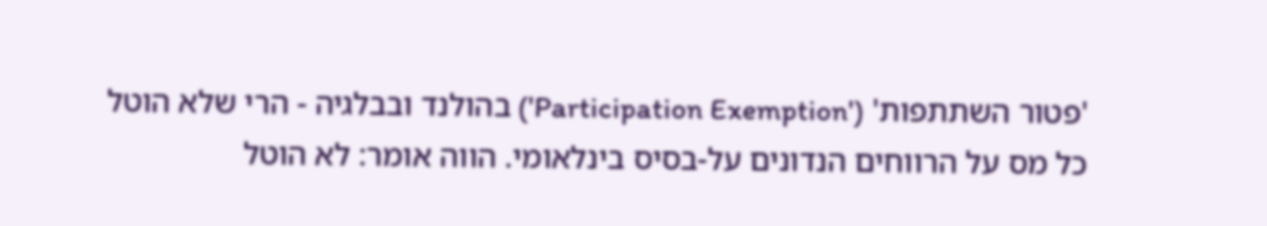'פטור השתתפות' ('Participation Exemption') בהולנד ובבלגיה - הרי שלא הוטל כל מס על הרווחים הנדונים על-בסיס בינלאומי. הווה אומר: לא הוטל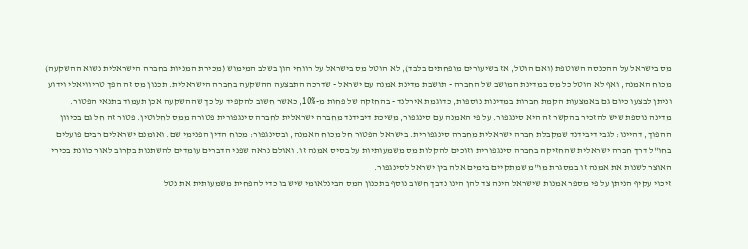מס בישראל על ההכנסה השוטפת (ואם הוטל, אז בשיעורים מופחתים בלבד), לא הוטל מס בישראל על רווחי הון בשלב המימוש (מכירת המניות בחברה הישראלית נשוא ההשקעה) מכוח האמנה, ואף לא הוטל כל מס במדינת המושב של החברה - תושבת מדינת אמנה עם ישראל - שדרכה התבצעה ההשקעה בחברה הישראלית. תכנון מס זה הפך טריוויאלי וידוע וניתן לבצעו כיום גם באמצעות הקמת חברות במדינות נוספות, כדוגמת אירלנד - בהחזקה של פחות מ-10%, כאשר חשוב להקפיד על כך שההשקעה אכן תעמוד בתנאי הפטור.
מדינה נוספת שיש להזכיר בהקשר זה היא סינגפור. על פי האמנה עם סינגפור, משיכת דיבידנד מחברה ישראלית לחברה סינגפורית פטורה ממס לחלוטין. פטור זה חל גם בכיוון ההפוך, דהיינו: לגבי דיבידנד שמקבלת חברה ישראלית מחברה סינגפורית. בישראל הפטור חל מכוח האמנה, ובסינגפור: מכוח הדין הפנימי שם. ואומנם ישראלים רבים פועלים בחו"ל דרך חברה ישראלית שהחזיקה בחברה סינגפורית וזוכים להקלות מס משמעותיות על בסיס אמנה זו. ואולם נראה שפני הדברים עומדים להשתנות בקרוב לאור כוונת בכירי האוצר לשנות את אמנה זו במסגרת מו"מ שמתקיים בימים אלה בין ישראל לסינגפור.
זיכוי עקיף הניתן על פי מספר אמנות שישראל הינה צד להן הינו נדבך חשוב נוסף בתכנון המס הבינלאומי שיש בו כדי להפחית משמעותית את נטל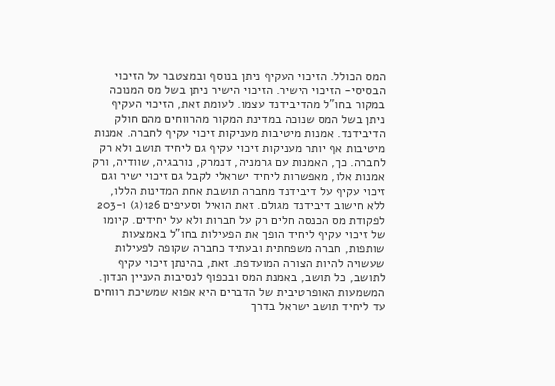המס הכולל. הזיכוי העקיף ניתן בנוסף ובמצטבר על הזיכוי הבסיסי- הזיכוי הישיר. הזיכוי הישיר ניתן בשל מס המנוכה במקור בחו"ל מהדיבידנד עצמו. לעומת זאת, הזיכוי העקיף ניתן בשל המס שנוכה במדינת המקור מהרווחים מהם חולק הדיבידנד. אמנות מיטיבות מעניקות זיכוי עקיף לחברה. אמנות מיטיבות אף יותר מעניקות זיכוי עקיף גם ליחיד תושב ולא רק לחברה. כך, האמנות עם גרמניה, דנמרק, נורבגיה, שוודיה, ורק אמנות אלו, מאפשרות ליחיד ישראלי לקבל גם זיכוי ישיר וגם זיכוי עקיף על דיבידנד מחברה תושבת אחת המדינות הללו, ללא חישוב דיבידנד מגולם. זאת הואיל וסעיפים 126(ג) ו-203 לפקודת מס הכנסה חלים רק על חברות ולא על יחידים. קיומו של זיכוי עקיף ליחיד הופך את הפעילות בחו"ל באמצעות שותפות, חברה משפחתית ובעתיד כחברה שקופה לפעילות שעשויה להיות הצורה המועדפת. זאת, בהינתן זיכוי עקיף לתושב, כל תושב, באמנת המס ובכפוף לנסיבות העניין הנדון. המשמעות האופרטיבית של הדברים היא אפוא שמשיכת רווחים עד ליחיד תושב ישראל בדרך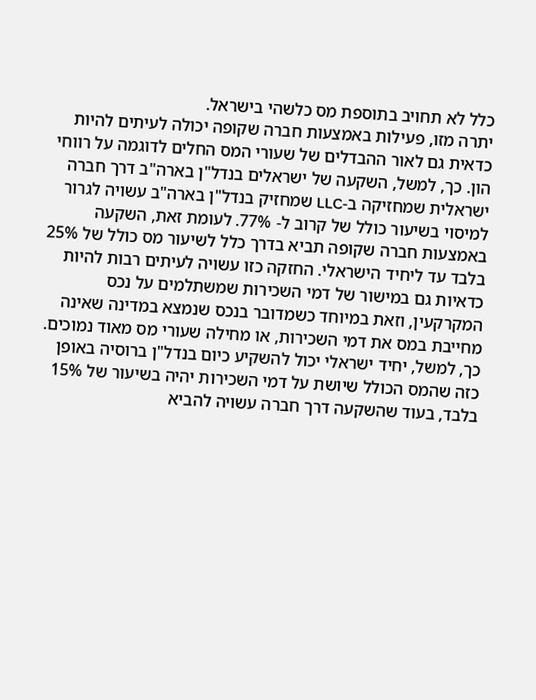כלל לא תחויב בתוספת מס כלשהי בישראל.
יתרה מזו, פעילות באמצעות חברה שקופה יכולה לעיתים להיות כדאית גם לאור ההבדלים של שעורי המס החלים לדוגמה על רווחי הון. כך, למשל, השקעה של ישראלים בנדל"ן בארה"ב דרך חברה ישראלית שמחזיקה ב-LLC שמחזיק בנדל"ן בארה"ב עשויה לגרור למיסוי בשיעור כולל של קרוב ל- 77%. לעומת זאת, השקעה באמצעות חברה שקופה תביא בדרך כלל לשיעור מס כולל של 25% בלבד עד ליחיד הישראלי. החזקה כזו עשויה לעיתים רבות להיות כדאיות גם במישור של דמי השכירות שמשתלמים על נכס המקרקעין, וזאת במיוחד כשמדובר בנכס שנמצא במדינה שאינה מחייבת במס את דמי השכירות, או מחילה שעורי מס מאוד נמוכים. כך, למשל, יחיד ישראלי יכול להשקיע כיום בנדל"ן ברוסיה באופן כזה שהמס הכולל שיושת על דמי השכירות יהיה בשיעור של 15% בלבד, בעוד שהשקעה דרך חברה עשויה להביא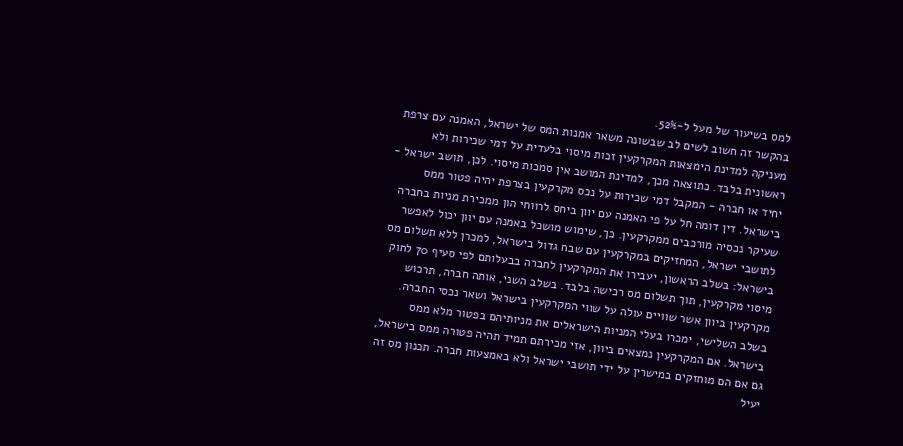למס בשיעור של מעל ל-52%.
בהקשר זה חשוב לשים לב שבשונה משאר אמנות המס של ישראל, האמנה עם צרפת מעניקה למדינת הימצאות המקרקעין זכות מיסוי בלעדית על דמי שכירות ולא ראשונית בלבד. כתוצאה מכך, למדינת המושב אין סמכות מיסוי. לכן, תושב ישראל - יחיד או חברה - המקבל דמי שכירות על נכס מקרקעין בצרפת יהיה פטור ממס בישראל. דין דומה חל על פי האמנה עם יוון ביחס לרווחי הון ממכירת מניות בחברה שעיקר נכסיה מורכבים ממקרקעין. כך, שימוש מושכל באמנה עם יוון יכול לאפשר לתושבי ישראל, המחזיקים במקרקעין עם שבח גדול בישראל, למכרן ללא תשלום מס בישראל: בשלב הראשון, יעבירו את המקרקעין לחברה בבעלותם לפי סעיף 70 לחוק מיסוי מקרקעין, תוך תשלום מס רכישה בלבד. בשלב השני, אותה חברה, תרכוש מקרקעין ביוון אשר שוויים עולה על שווי המקרקעין בישראל ושאר נכסי החברה. בשלב השלישי, ימכרו בעלי המניות הישראלים את מניותיהם בפטור מלא ממס בישראל. אם המקרקעין נמצאים ביוון, אזי מכירתם תמיד תהיה פטורה ממס בישראל, גם אם הם מוחזקים במישרין על ידי תושבי ישראל ולא באמצעות חברה. תכנון מס זה יעיל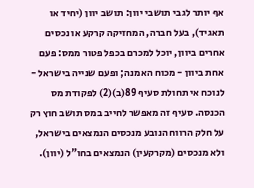אף יותר לגבי תושבי יוון: תושב יוון (יחיד או תאגיד), בעל חברה, המחזיקה קרקע או נכסים אחרים ביוון, יוכל למכרם בכפל פטור ממס: פעם אחת ביוון - מכוח האמנה; ופעם שנייה בישראל - לנוכח אי תחולת סעיף 89(ב)(2) לפקודת מס הכנסה. סעיף זה מאפשר לחייב במס תושב חוץ רק על חלק הרווח הנובע מנכסים הנמצאים בישראל, ולא מנכסים (מקרקעין) הנמצאים בחו"ל (יוון).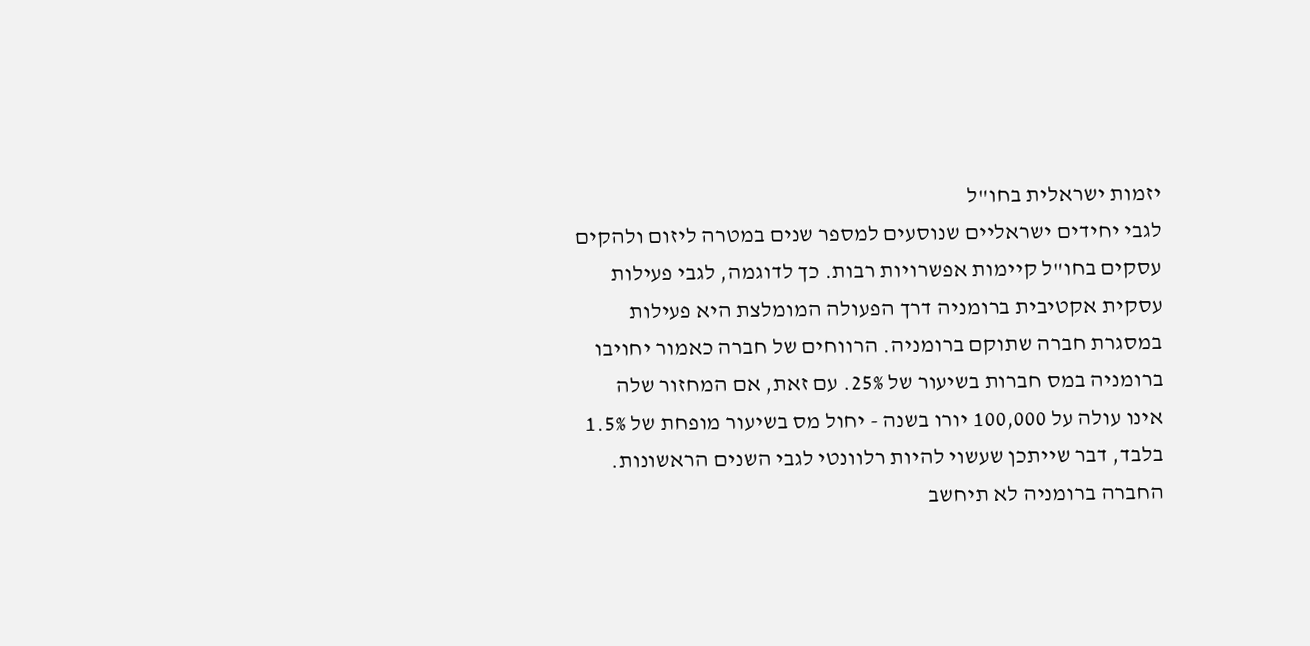יזמות ישראלית בחו"ל
לגבי יחידים ישראליים שנוסעים למספר שנים במטרה ליזום ולהקים עסקים בחו"ל קיימות אפשרויות רבות. כך לדוגמה, לגבי פעילות עסקית אקטיבית ברומניה דרך הפעולה המומלצת היא פעילות במסגרת חברה שתוקם ברומניה. הרווחים של חברה כאמור יחויבו ברומניה במס חברות בשיעור של 25%. עם זאת, אם המחזור שלה אינו עולה על 100,000 יורו בשנה - יחול מס בשיעור מופחת של 1.5% בלבד, דבר שייתכן שעשוי להיות רלוונטי לגבי השנים הראשונות. החברה ברומניה לא תיחשב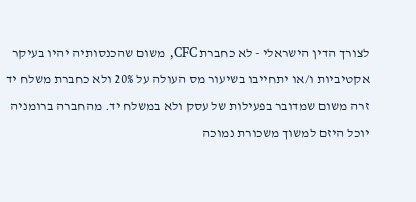לצורך הדין הישראלי - לא כחברת CFC, משום שהכנסותיה יהיו בעיקר אקטיביות ו/או יתחייבו בשיעור מס העולה על 20% ולא כחברת משלח יד זרה משום שמדובר בפעילות של עסק ולא במשלח יד. מהחברה ברומניה יוכל היזם למשוך משכורת נמוכה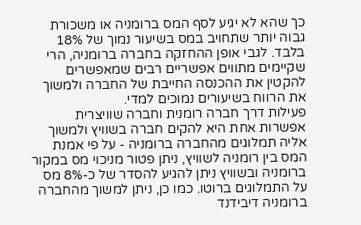כך שהא לא יגיע לסף המס ברומניה או משכורת גבוה יותר שתחויב במס בשיעור נמוך של 18% בלבד. לגבי אופן ההחזקה בחברה ברומניה, הרי שקיימים מתווים אפשריים רבים שמאפשרים להקטין את ההכנסה החייבת של החברה ולמשוך את הרווח בשיעורים נמוכים למדי.
פעילות דרך חברה רומנית וחברה שוויצרית
אפשרות אחת היא להקים חברה בשוויץ ולמשוך אליה תמלוגים מהחברה ברומניה - על פי אמנת המס בין רומניה לשוויץ, ניתן פטור מניכוי מס במקור ברומניה ובשוויץ ניתן להגיע להסדר של כ-8% מס על התמלוגים ברוטו. כמו כן, ניתן למשוך מהחברה ברומניה דיבידנד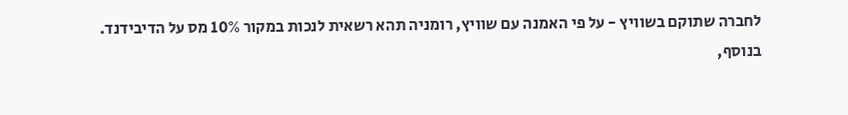לחברה שתוקם בשוויץ - על פי האמנה עם שוויץ, רומניה תהא רשאית לנכות במקור 10% מס על הדיבידנד. בנוסף,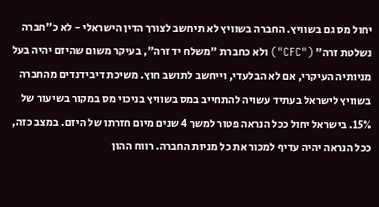יחול מס גם בשוויץ. החברה בשוויץ לא תיחשב לצורך הדין הישראלי - לא כ"חברה נשלטת זרה" ("CFC") ולא כחברת "משלח יד זרה", בעיקר משום שהיזם יהיה בעל מניותיה העיקרי, אם לא הבלעדי, וייחשב לתושב חוץ. משיכת דיבידנדים מהחברה בשוויץ לישראל בעתיד עשויה להתחייב במס בשוויץ בניכוי מס במקור בשיעור של 15%. בישראל יחול ככל הנראה פטור למשך 4 שנים מיום חזרתו של היזם. במצב כזה, ככל הנראה יהיה עדיף למכור את כל מניות החברה. רווח ההון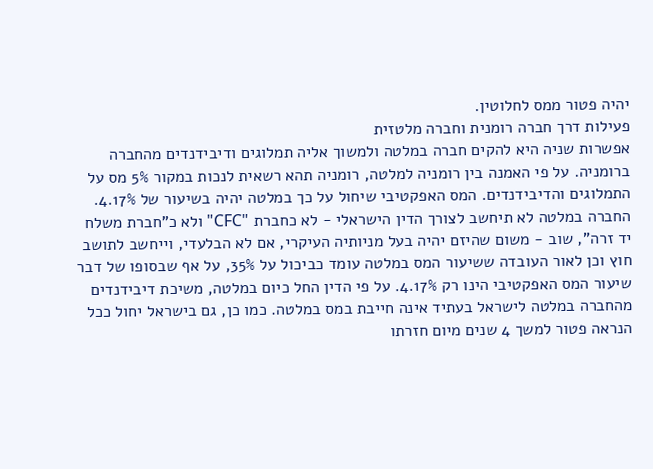יהיה פטור ממס לחלוטין.
פעילות דרך חברה רומנית וחברה מלטזית
אפשרות שניה היא להקים חברה במלטה ולמשוך אליה תמלוגים ודיבידנדים מהחברה ברומניה. על פי האמנה בין רומניה למלטה, רומניה תהא רשאית לנכות במקור 5% מס על התמלוגים והדיבידנדים. המס האפקטיבי שיחול על כך במלטה יהיה בשיעור של 4.17%. החברה במלטה לא תיחשב לצורך הדין הישראלי - לא כחברת "CFC" ולא כ"חברת משלח יד זרה", שוב - משום שהיזם יהיה בעל מניותיה העיקרי, אם לא הבלעדי, וייחשב לתושב חוץ וכן לאור העובדה ששיעור המס במלטה עומד כביכול על 35%, על אף שבסופו של דבר שיעור המס האפקטיבי הינו רק 4.17%. על פי הדין החל כיום במלטה, משיכת דיבידנדים מהחברה במלטה לישראל בעתיד אינה חייבת במס במלטה. כמו כן, גם בישראל יחול ככל הנראה פטור למשך 4 שנים מיום חזרתו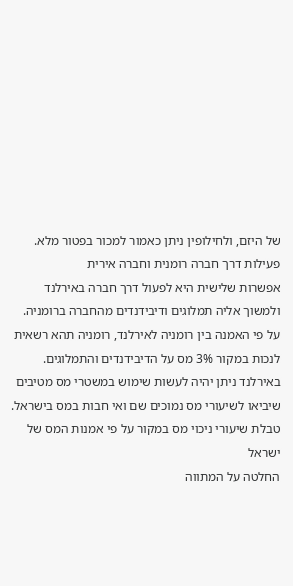של היזם, ולחילופין ניתן כאמור למכור בפטור מלא.
פעילות דרך חברה רומנית וחברה אירית
אפשרות שלישית היא לפעול דרך חברה באירלנד ולמשוך אליה תמלוגים ודיבידנדים מהחברה ברומניה. על פי האמנה בין רומניה לאירלנד, רומניה תהא רשאית לנכות במקור 3% מס על הדיבידנדים והתמלוגים. באירלנד ניתן יהיה לעשות שימוש במשטרי מס מטיבים שיביאו לשיעורי מס נמוכים שם ואי חבות במס בישראל.
טבלת שיעורי ניכוי מס במקור על פי אמנות המס של ישראל
החלטה על המתווה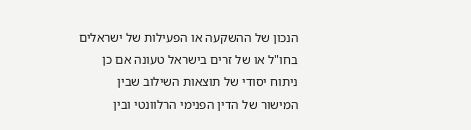הנכון של ההשקעה או הפעילות של ישראלים בחו"ל או של זרים בישראל טעונה אם כן ניתוח יסודי של תוצאות השילוב שבין המישור של הדין הפנימי הרלוונטי ובין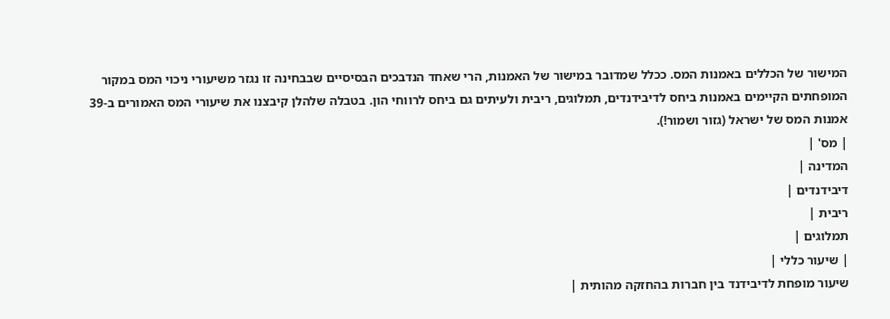המישור של הכללים באמנות המס. ככלל שמדובר במישור של האמנות, הרי שאחד הנדבכים הבסיסיים שבבחינה זו נגזר משיעורי ניכוי המס במקור המופחתים הקיימים באמנות ביחס לדיבידנדים, תמלוגים, ריבית ולעיתים גם ביחס לרווחי הון. בטבלה שלהלן קיבצנו את שיעורי המס האמורים ב-39 אמנות המס של ישראל (גזור ושמור!).
| מס' |
המדינה |
דיבידנדים |
ריבית |
תמלוגים |
| שיעור כללי |
שיעור מופחת לדיבידנד בין חברות בהחזקה מהותית |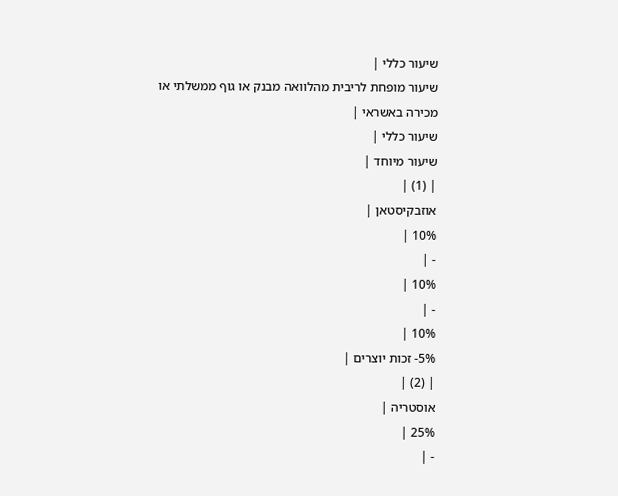שיעור כללי |
שיעור מופחת לריבית מהלוואה מבנק או גוף ממשלתי או מכירה באשראי |
שיעור כללי |
שיעור מיוחד |
| (1) |
אוזבקיסטאן |
10% |
- |
10% |
- |
10% |
5%- זכות יוצרים |
| (2) |
אוסטריה |
25% |
- |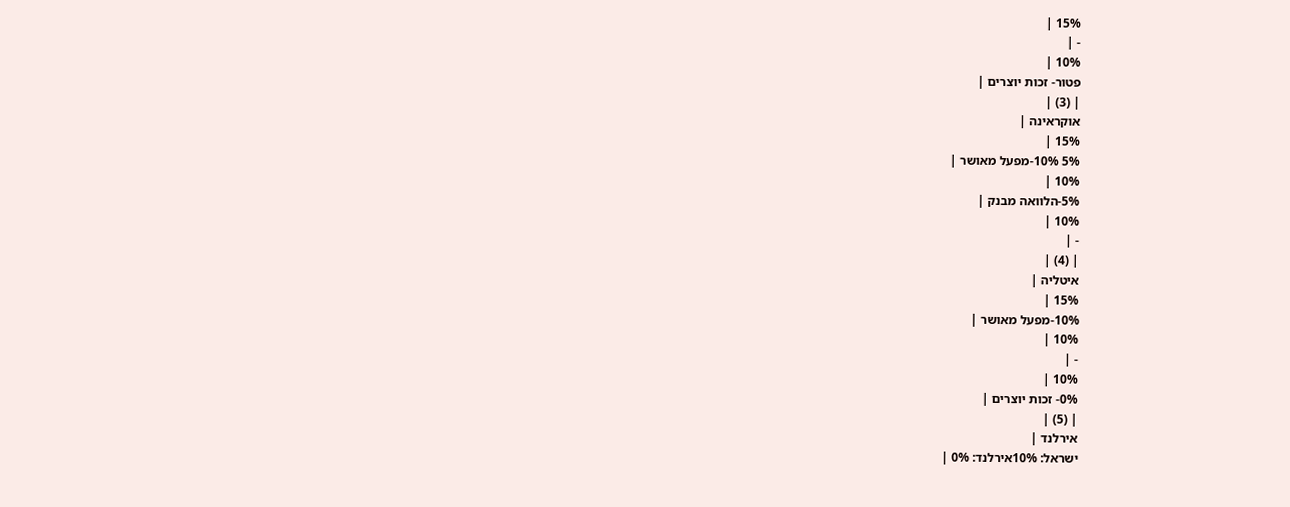15% |
- |
10% |
פטור- זכות יוצרים |
| (3) |
אוקראינה |
15% |
5% 10%-מפעל מאושר |
10% |
5%-הלוואה מבנק |
10% |
- |
| (4) |
איטליה |
15% |
10%-מפעל מאושר |
10% |
- |
10% |
0%- זכות יוצרים |
| (5) |
אירלנד |
ישראל: 10%אירלנד: 0% |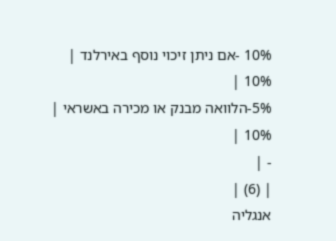10% -אם ניתן זיכוי נוסף באירלנד |
10% |
5%-הלוואה מבנק או מכירה באשראי |
10% |
- |
| (6) |
אנגליה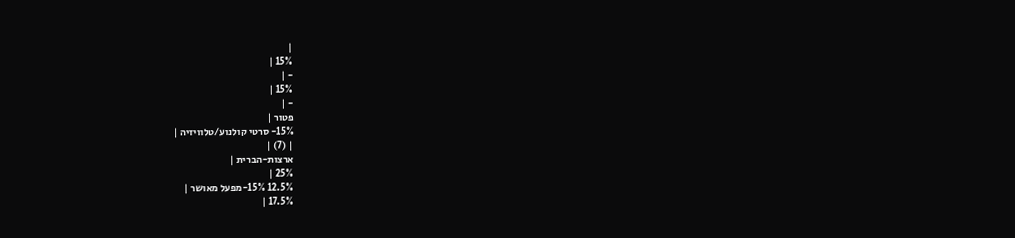|
15% |
- |
15% |
- |
פטור |
15%- סרטי קולנוע/טלוויזיה |
| (7) |
ארצות-הברית |
25% |
12.5% 15%-מפעל מאושר |
17.5% |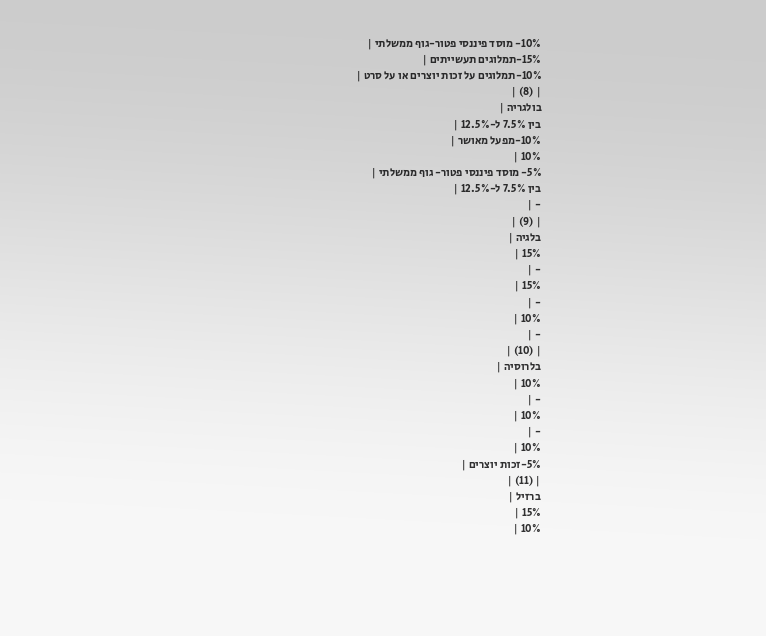10%- מוסד פיננסי פטור-גוף ממשלתי |
15%-תמלוגים תעשייתים |
10%-תמלוגים על זכות יוצרים או על סרט |
| (8) |
בולגריה |
בין 7.5% ל-12.5% |
10%-מפעל מאושר |
10% |
5%- מוסד פיננסי פטור- גוף ממשלתי |
בין 7.5% ל-12.5% |
- |
| (9) |
בלגיה |
15% |
- |
15% |
- |
10% |
- |
| (10) |
בלרוסיה |
10% |
- |
10% |
- |
10% |
5%-זכות יוצרים |
| (11) |
ברזיל |
15% |
10% |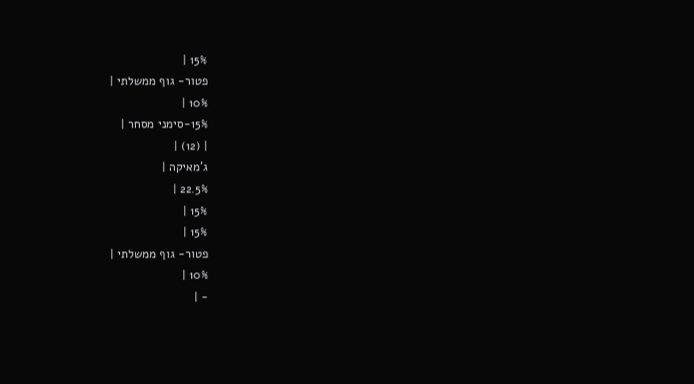15% |
פטור- גוף ממשלתי |
10% |
15%-סימני מסחר |
| (12) |
ג'מאיקה |
22.5% |
15% |
15% |
פטור- גוף ממשלתי |
10% |
- |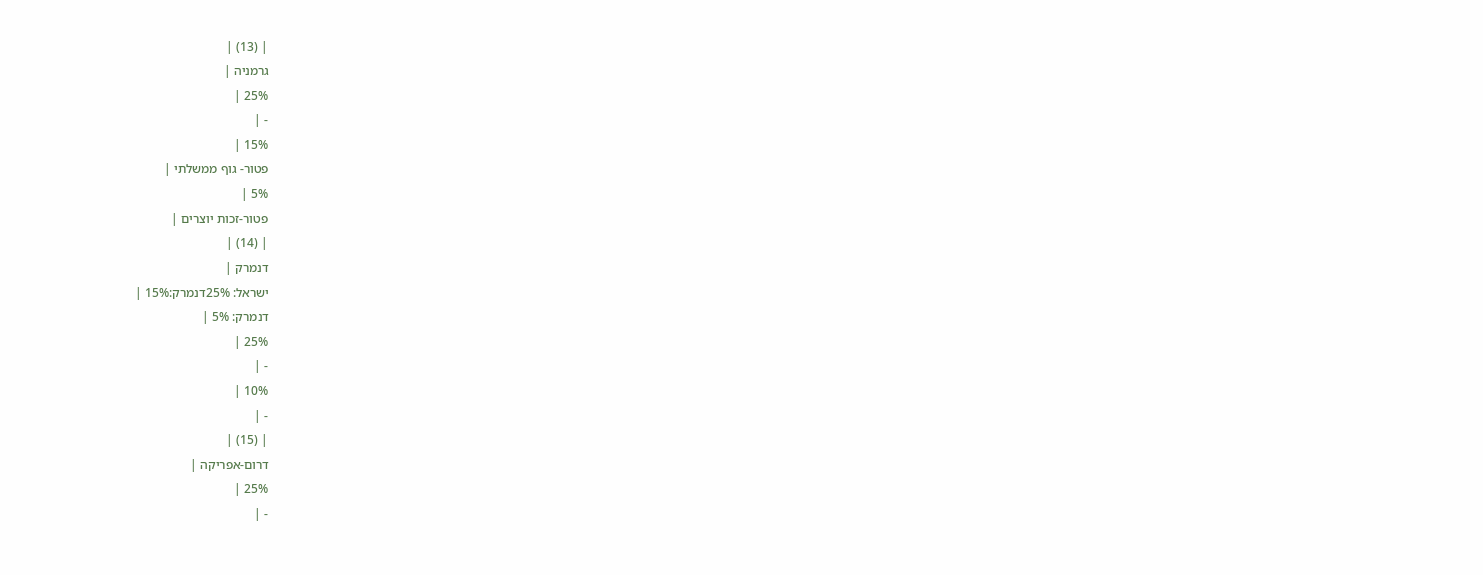| (13) |
גרמניה |
25% |
- |
15% |
פטור- גוף ממשלתי |
5% |
פטור-זכות יוצרים |
| (14) |
דנמרק |
ישראל: 25%דנמרק:15% |
דנמרק: 5% |
25% |
- |
10% |
- |
| (15) |
דרום-אפריקה |
25% |
- |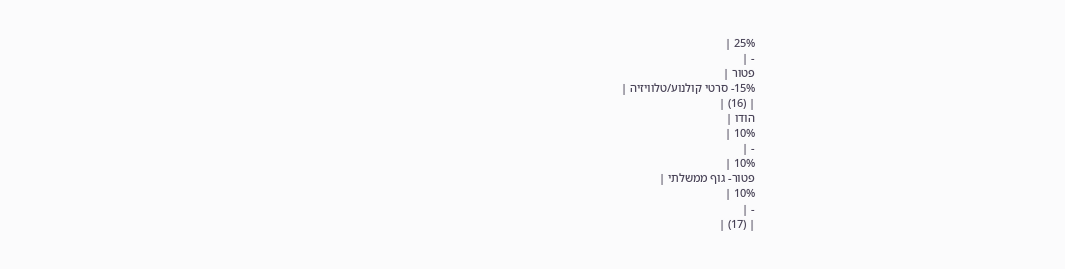25% |
- |
פטור |
15%- סרטי קולנוע/טלוויזיה |
| (16) |
הודו |
10% |
- |
10% |
פטור- גוף ממשלתי |
10% |
- |
| (17) |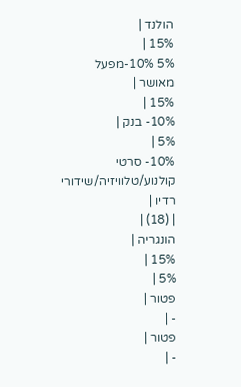הולנד |
15% |
5% 10%-מפעל מאושר |
15% |
10%- בנק |
5% |
10%- סרטי קולנוע/טלוויזיה/שידורי רדיו |
| (18) |
הונגריה |
15% |
5% |
פטור |
- |
פטור |
- |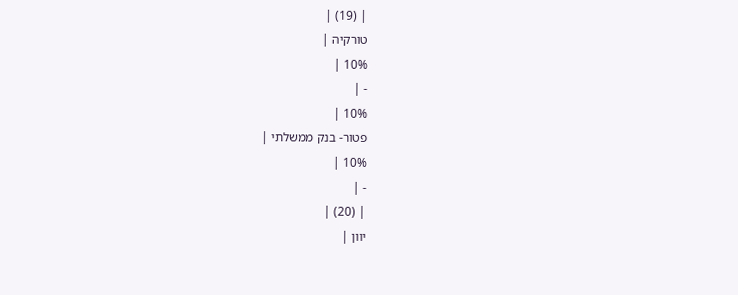| (19) |
טורקיה |
10% |
- |
10% |
פטור- בנק ממשלתי |
10% |
- |
| (20) |
יוון |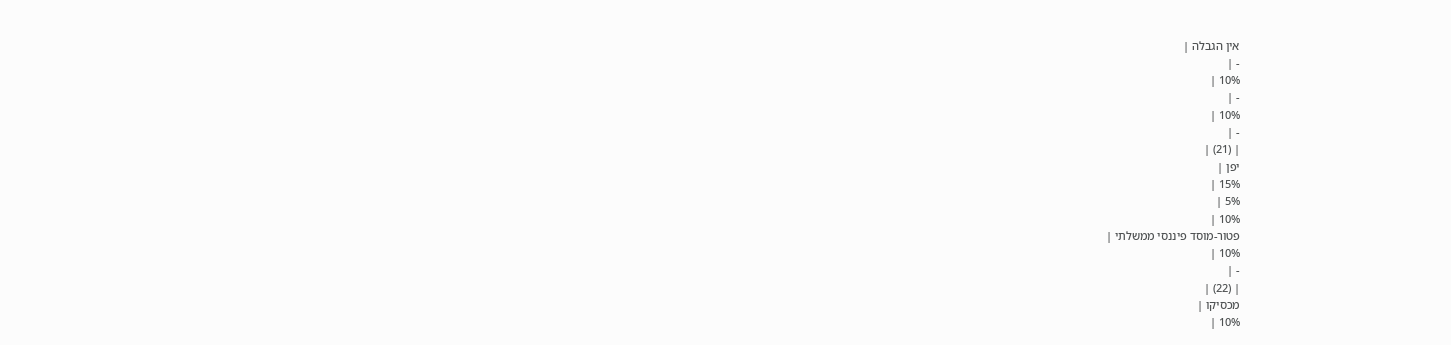אין הגבלה |
- |
10% |
- |
10% |
- |
| (21) |
יפן |
15% |
5% |
10% |
פטור-מוסד פיננסי ממשלתי |
10% |
- |
| (22) |
מכסיקו |
10% |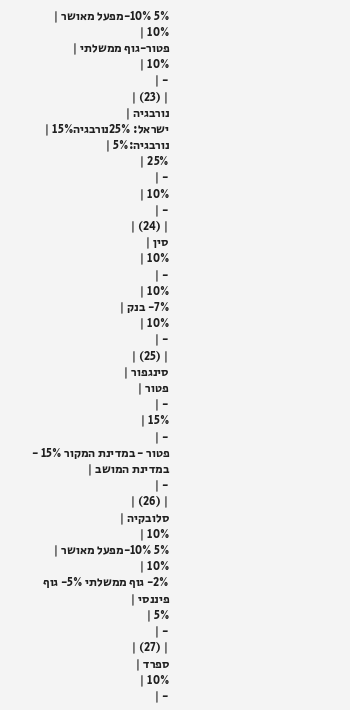5% 10%-מפעל מאושר |
10% |
פטור-גוף ממשלתי |
10% |
- |
| (23) |
נורבגיה |
ישראל: 25%נורבגיה15% |
נורבגיה:5% |
25% |
- |
10% |
- |
| (24) |
סין |
10% |
- |
10% |
7%- בנק |
10% |
- |
| (25) |
סינגפור |
פטור |
- |
15% |
- |
פטור - במדינת המקור 15% - במדינת המושב |
- |
| (26) |
סלובקיה |
10% |
5% 10%-מפעל מאושר |
10% |
2%- גוף ממשלתי 5%- גוף פיננסי |
5% |
- |
| (27) |
ספרד |
10% |
- |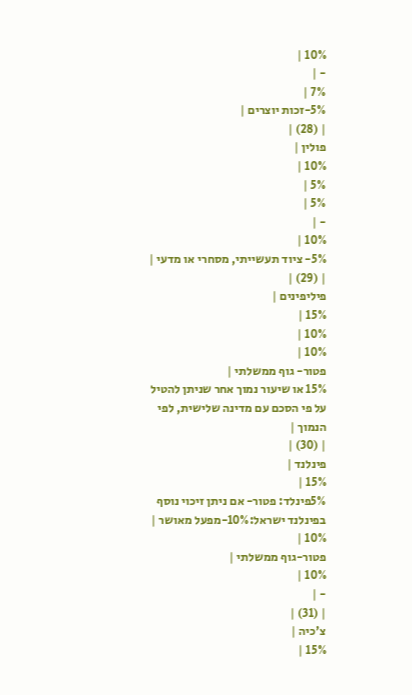10% |
- |
7% |
5%-זכות יוצרים |
| (28) |
פולין |
10% |
5% |
5% |
- |
10% |
5%- ציוד תעשייתי, מסחרי או מדעי |
| (29) |
פיליפינים |
15% |
10% |
10% |
פטור- גוף ממשלתי |
15% או שיעור נמוך אחר שניתן להטיל על פי הסכם עם מדינה שלישית, לפי הנמוך |
| (30) |
פינלנד |
15% |
5%פינלד: פטור- אם ניתן זיכוי נוסף בפינלנד ישראל:10%-מפעל מאושר |
10% |
פטור-גוף ממשלתי |
10% |
- |
| (31) |
צ'כיה |
15% |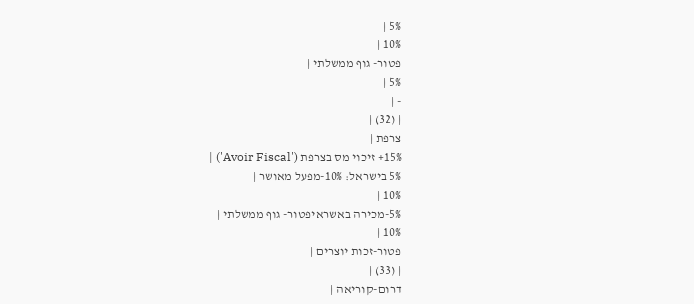5% |
10% |
פטור- גוף ממשלתי |
5% |
- |
| (32) |
צרפת |
15%+ זיכוי מס בצרפת ('Avoir Fiscal') |
5% בישראל: 10%-מפעל מאושר |
10% |
5%-מכירה באשראיפטור- גוף ממשלתי |
10% |
פטור-זכות יוצרים |
| (33) |
דרום-קוריאה |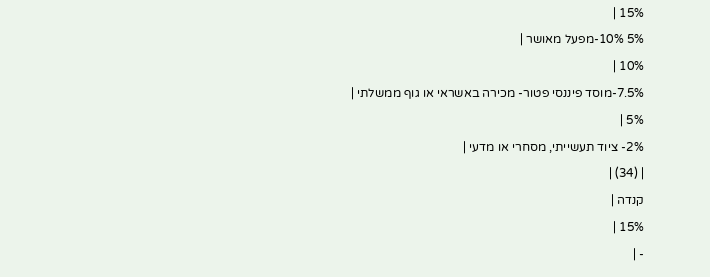15% |
5% 10%-מפעל מאושר |
10% |
7.5%-מוסד פיננסי פטור- מכירה באשראי או גוף ממשלתי |
5% |
2%- ציוד תעשייתי, מסחרי או מדעי |
| (34) |
קנדה |
15% |
- |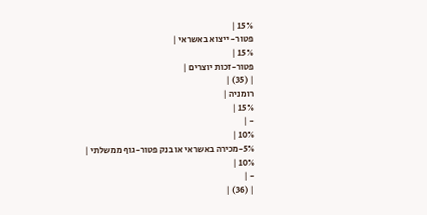15% |
פטור- ייצוא באשראי |
15% |
פטור-זכות יוצרים |
| (35) |
רומניה |
15% |
- |
10% |
5%-מכירה באשראי או בנק פטור-גוף ממשלתי |
10% |
- |
| (36) |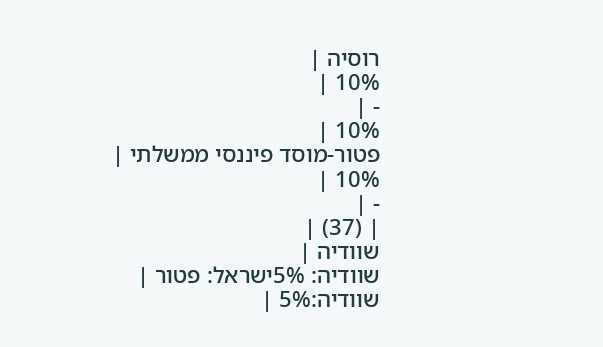רוסיה |
10% |
- |
10% |
פטור-מוסד פיננסי ממשלתי |
10% |
- |
| (37) |
שוודיה |
שוודיה: 5%ישראל: פטור |
שוודיה:5% |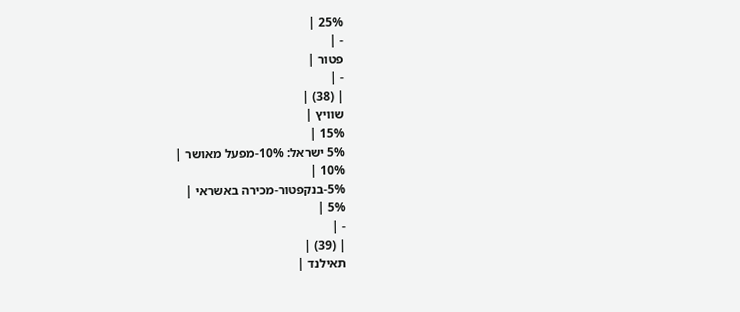25% |
- |
פטור |
- |
| (38) |
שוויץ |
15% |
5% ישראל: 10%-מפעל מאושר |
10% |
5%-בנקפטור-מכירה באשראי |
5% |
- |
| (39) |
תאילנד |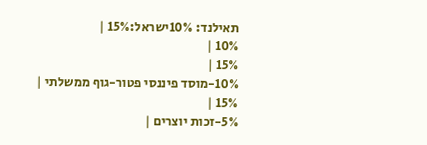תאילנד: 10%ישראל:15% |
10% |
15% |
10%-מוסד פיננסי פטור-גוף ממשלתי |
15% |
5%-זכות יוצרים |